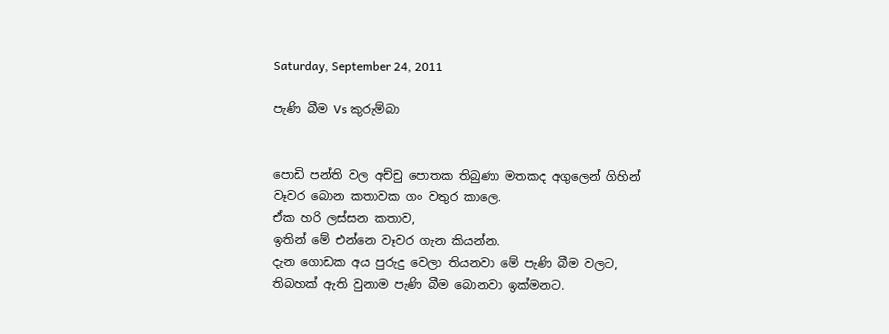Saturday, September 24, 2011

පැණි බීම Vs කුරුම්බා


පොඩි පන්ති වල අච්චු පොතක තිබුණා මතකද අගුලෙන් ගිහින්
වෑවර බොන කතාවක ගං වතුර කාලෙ.
ඒක හරි ලස්සන කතාව,
ඉතින් මේ එන්නෙ වෑවර ගැන කියන්න.
දැන ගොඩක අය පුරුදු වෙලා තියනවා මේ පැණි බීම වලට,
තිබහක් ඇති වුනාම පැණි බීම බොනවා ඉක්මනට.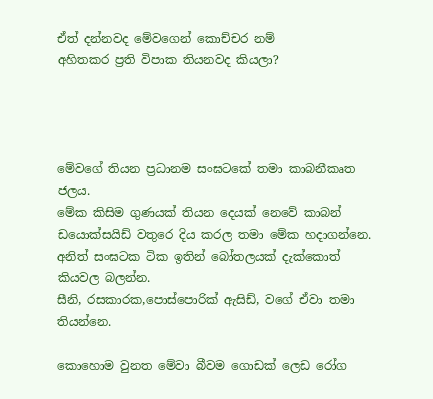ඒත් දන්නවද මේවගෙන් කොච්චර නම්
අහිතකර ප්‍රති විපාක තියනවද කියලා?




මේවගේ තියන ප්‍රධානම සංඝටකේ තමා කාබනීකෘත ජලය.
මේක කිසිම ගුණයක් තියන දෙයක් නෙවේ කාබන් ඩයොක්සයිඩ් වතුරෙ දිය කරල තමා මේක හදාගන්නෙ.
අනිත් සංඝටක ටික ඉතින් බෝතලයක් දැක්කොත් කියවල බලන්න.
සීනි, රසකාරක,පොස්පොරික් ඇසිඩ්, වගේ ඒවා තමා තියන්නෙ.

කොහොම වුනත මේවා බීවම ගොඩක් ලෙඩ රෝග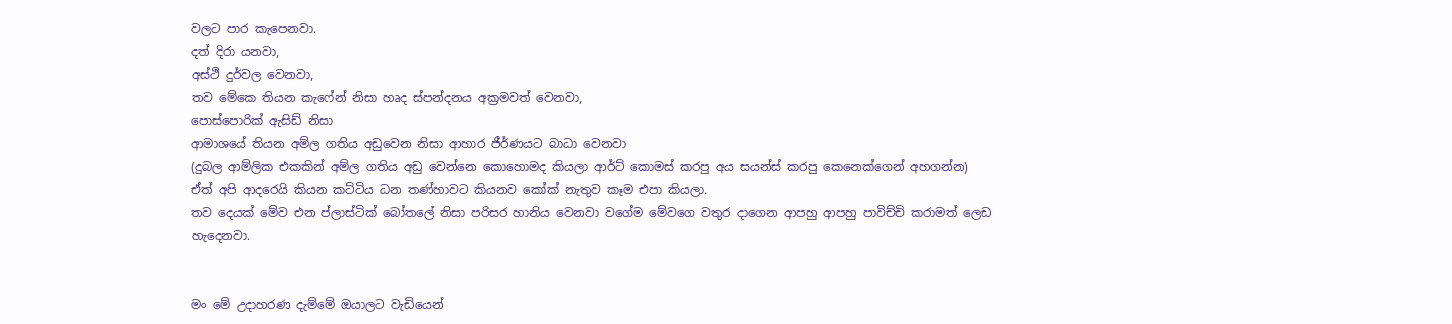වලට පාර කැපෙනවා.
දත් දිරා යනවා,
අස්ථි දුර්වල වෙනවා,
තව මේකෙ තියන කැෆේන් නිසා හෘද ස්පන්දනය අක්‍රමවත් වෙනවා,
පොස්පොරික් ඇසිඩ් නිසා
ආමාශයේ තියන අම්ල ගතිය අඩුවෙන නිසා ආහාර ජීර්ණයට බාධා වෙනවා
(දුබල ආම්ලික එකකින් අම්ල ගතිය අඩු වෙන්නෙ කොහොමද කියලා ආර්ට් කොමස් කරපු අය සයන්ස් කරපු කෙනෙක්ගෙන් අහගන්න)
ඒත් අපි ආදරෙයි කියන කට්ටිය ධන තණ්හාවට කියනව කෝක් නැතුව කෑම එපා කියලා.
තව දෙයක් මේව එන ප්ලාස්ටික් බෝතලේ නිසා පරිසර හානිය වෙනවා වගේම මේවගෙ වතුර දාගෙන ආපහු ආපහු පාවිච්චි කරාමත් ලෙඩ හැදෙනවා.


මං මේ උදාහරණ දැම්මේ ඔයාලට වැඩියෙන්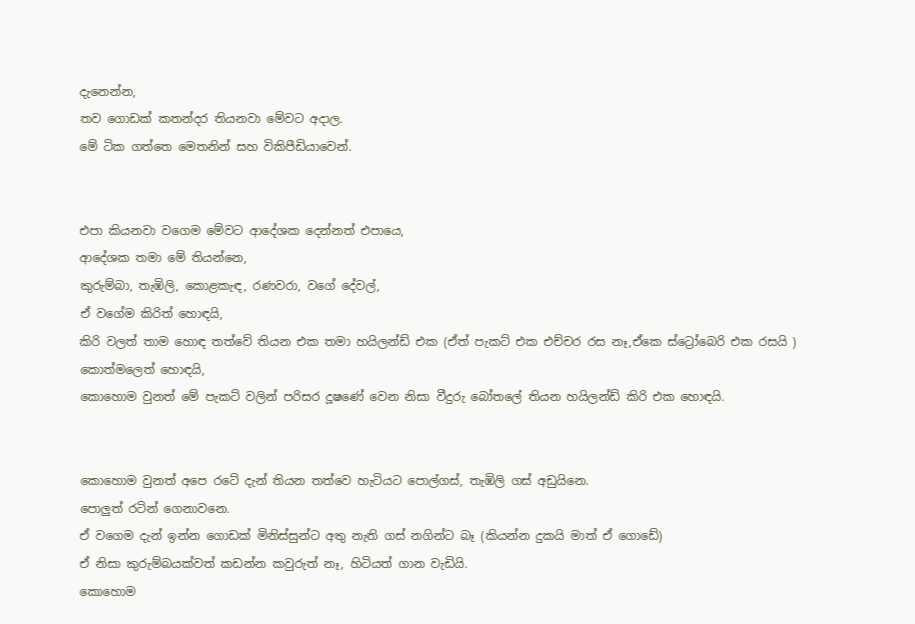දැනෙන්න,
තව ගොඩක් කතන්දර තියනවා මේවට අදාල.
මේ ටික ගත්තෙ මෙතනින් සහ විකිපීඩියාවෙන්.


එපා කියනවා වගෙම මේවට ආදේශක දෙන්නත් එපායෙ,
ආදේශක තමා මේ තියන්නෙ,
කුරුම්බා, තැඹිලි, කොළකැඳ, රණවරා, වගේ දේවල්,
ඒ වගේම කිරිත් හොඳයි,
කිරි වලත් තාම හොඳ තත්වේ තියන එක තමා හයිලන්ඩ් එක (ඒත් පැකට් එක එච්චර රස නෑ,ඒකෙ ස්ට්‍රෝබෙරි එක රසයි )
කොත්මලෙත් හොඳයි,
කොහොම වුනත් මේ පැකට් වලින් පරිසර දූෂණේ වෙන නිසා වීදුරු බෝතලේ තියන හයිලන්ඩ් කිරි එක හොඳයි.


කොහොම වුනත් අපෙ රටේ දැන් තියන තත්වෙ හැටියට පොල්ගස්, තැඹිලි ගස් අඩුයිනෙ.
පොලුත් රටින් ගෙනාවනෙ.
ඒ වගෙම දැන් ඉන්න ගොඩක් මිනිස්සුන්ට අතු නැති ගස් නගින්ට බෑ (කියන්න දුකයි මාත් ඒ ගොඩේ)
ඒ නිසා කුරුම්බයක්වත් කඩන්න කවුරුත් නෑ, හිටියත් ගාන වැඩියි.
කොහොම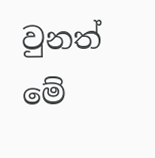වුනත් මේ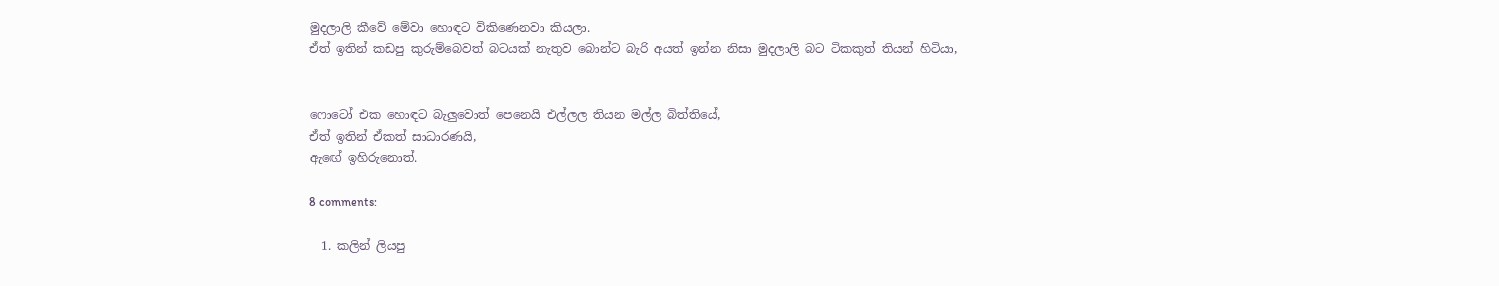මුදලාලි කීවේ මේවා හොඳට විකිණෙනවා කියලා.
ඒත් ඉතින් කඩපු කුරුම්බෙවත් බටයක් නැතුව බොන්ට බැරි අයත් ඉන්න නිසා මුදලාලි බට ටිකකුත් තියන් හිටියා,


ෆොටෝ එක හොඳට බැලුවොත් පෙනෙයි එල්ලල තියන මල්ල බිත්තියේ,
ඒත් ඉතින් ඒකත් සාධාරණයි,
ඇඟේ ඉහිරුනොත්.

8 comments:

  1. කලින් ලියපු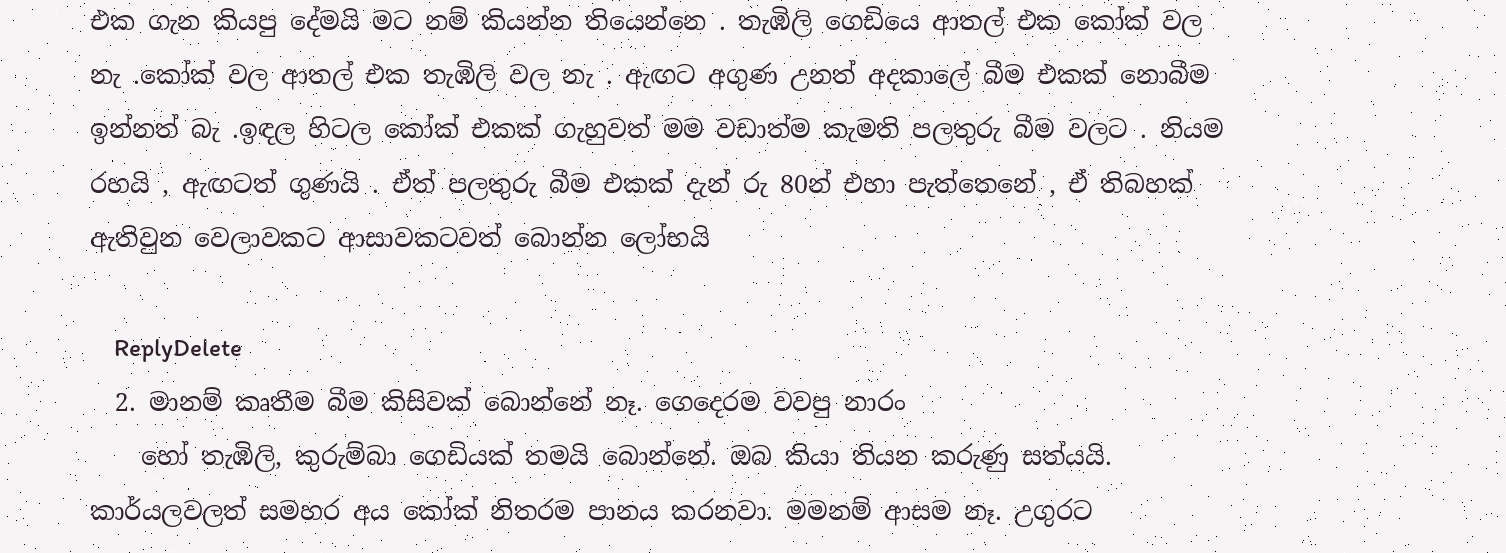එක ගැන කියපු දේමයි මට නම් කියන්න තියෙන්නෙ . තැඹිලි ගෙඩියෙ ආතල් එක කෝක් වල නැ .කෝක් වල ආතල් එක තැඹිලි වල නැ . ඇඟට අගුණ උනත් අදකාලේ බීම එකක් නොබීම ඉන්නත් බැ .ඉඳල හිටල කෝක් එකක් ගැහුවත් මම වඩාත්ම කැමති පලතුරු බීම වලට . නියම රහයි , ඇඟටත් ගුණයි . ඒත් පලතුරු බීම එකක් දැන් රු 80න් එහා පැත්තෙනේ , ඒ තිබහක් ඇතිවුන වෙලාවකට ආසාවකටවත් බොන්න ලෝභයි

    ReplyDelete
  2. මානම් කෘතීම බීම කිසිවක් බොන්නේ නෑ. ගෙදෙරම වවපු නාරං
    හෝ තැඹිලි, කුරුම්බා ගෙඩියක් තමයි බොන්නේ. ඔබ කියා තියන කරුණු සත්යයි. කාර්යලවලත් සමහර අය කෝක් නිතරම පානය කරනවා. මමනම් ආසම නෑ. උගුරට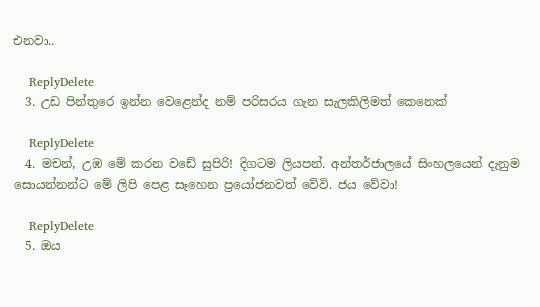එනවා..

    ReplyDelete
  3. උඩ පින්තුරෙ ඉන්න වෙළෙන්ද නම් පරිසරය ගැන සැලකිලිමත් කෙනෙක්

    ReplyDelete
  4. මචන්, උඹ මේ කරන වඩේ සුපිරි! දිගටම ලියපන්. අන්තර්ජාලයේ සිංහලයෙන් දැනුම සොයන්නන්ට මේ ලිපි පෙළ සෑහෙන ප්‍රයෝජනවත් වේවි. ජය වේවා!

    ReplyDelete
  5. ඔය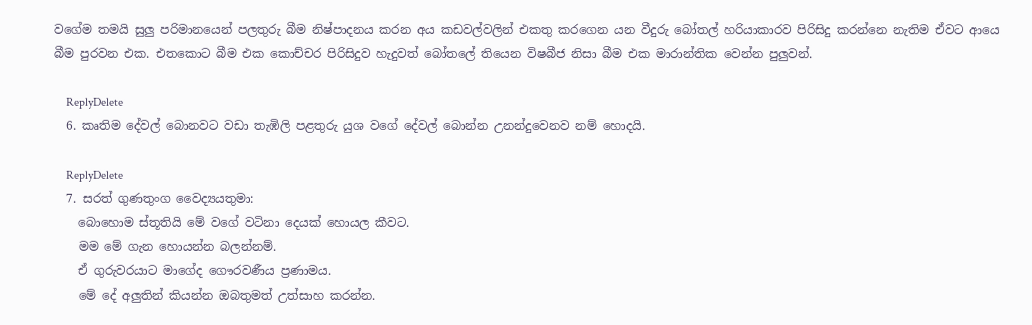වගේම තමයි සුලු පරිමානයෙන් පලතුරු බීම නිෂ්පාදනය කරන අය කඩවල්වලින් එකතු කරගෙන යන ‍වීදුරු බෝතල් හරියාකාරව පිරිසිදු කරන්නෙ නැතිම ඒවට ආයෙ බීම පුරවන එක. එතකොට බීම එක කොච්චර පිරිසිදුව හැදුවත් බෝතලේ තියෙන විෂබීජ නිසා බීම එක මාරාන්තික වෙන්න පුලුවන්.

    ReplyDelete
  6. කෘතිම දේවල් බොනවට වඩා තැඹිලි පළතුරු යුශ වගේ දේවල් බොන්න උනන්දුවෙනව නම් හොදයි.

    ReplyDelete
  7. සරත් ගුණතුංග වෛද්‍යයතුමා:
    බොහොම ස්තූතියි මේ වගේ වටිනා දෙයක් හොයල කීවට.
    මම මේ ගැන හොයන්න බලන්නම්.
    ඒ ගුරුවරයාට මාගේද ගෞරවණීය ප්‍රණාමය.
    මේ දේ අලුතින් කියන්න ඔබතුමත් උත්සාහ කරන්න.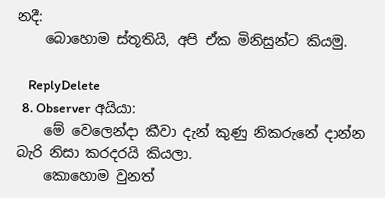නදී:
    බොහොම ස්තූතියි, අපි ඒක මිනිසුන්ට කියමු.

    ReplyDelete
  8. Observer අයියා:
    මේ වෙලෙන්දා කීවා දැන් කුණු නිකරුනේ දාන්න බැරි නිසා කරදරයි කියලා.
    කොහොම වුනත්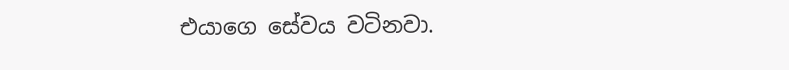එයාගෙ සේවය වටිනවා.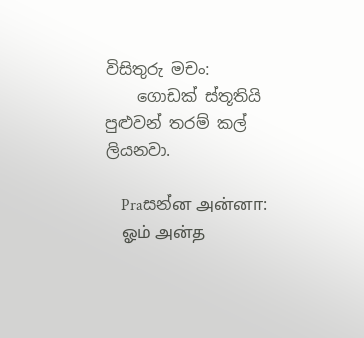විසිතුරු මචං:
    ගොඩක් ස්තූතියි පුළුවන් තරම් කල් ලියනවා.

    Praසන්ன அன்னா:
    ஓம் அன்த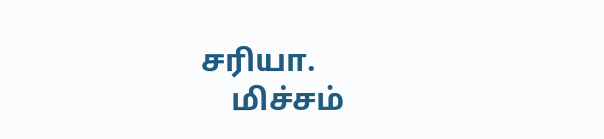சரியா.
    மிச்சம்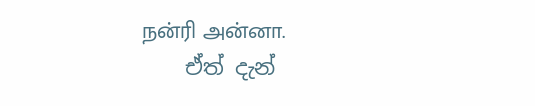நன்ரி அன்னா.
    ඒත් දැන්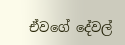ඒවගේ දේවල්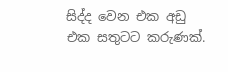සිද්ද වෙන එක අඩු එක සතුටට කරුණක්.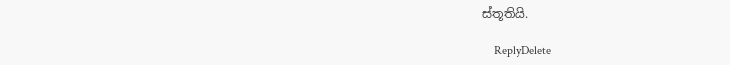ස්තූතියි.

    ReplyDelete